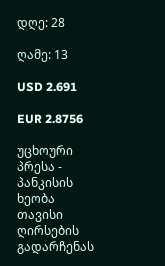დღე: 28

ღამე: 13

USD 2.691

EUR 2.8756

უცხოური პრესა - პანკისის ხეობა თავისი ღირსების გადარჩენას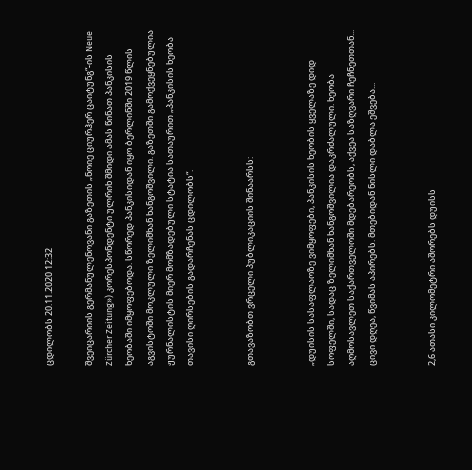ცდილობს 20.11.2020 12:32

შვეიცარიის გერმანულენოვანი გაზეთის „ნოიე ციურჰერ ცაიტუნგ“-ის Neue Zürcher Zeitung») კორესპონდენტი ულრიხ შმიდი ამას წინათ პანკისის ხეობაში იმყოფებოდა. სწორედ პანკისიდან იყო ბერლინში 2019 წლის აგვისტოში მოკლული ზელიმხან ხანგოშვილი. გაზეთში გამოქვეყნებულია ჟურნალისტის მიერ მომზადებული სტატია სათაურით „პანკისის ხეობა თავისი ღირსების გადარჩენას ცდილობს“.


გთავაზობთ ვრცელი პუბლიკაციის შინაარსს:


„დუისის სასაფლაოზე ვიმყოფები, პანკისის ხეობის ყველაზე დიდ სოფელში, სადაც ზელიმხან ხანგოშვილია დაკრძალული. ხეობა აღმოსავლეთ საქართველოში მდებარეობს, აქვეა საზღვარი ჩეჩნეთთან... ცივი დღეა, წვიმას აპირებს. მთებიდან ნისლი დაბლა ეშვება...


2,6 ათასი კილომეტრი აშორებს დუისს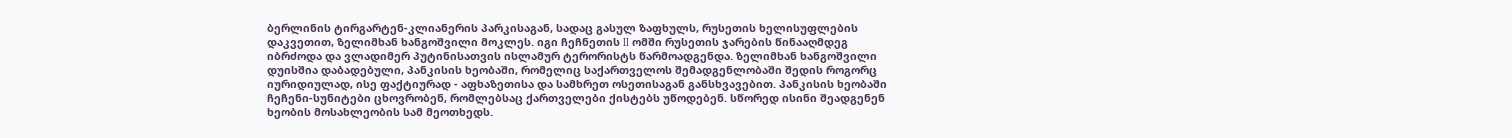ბერლინის ტირგარტენ-კლიანერის პარკისაგან, სადაც გასულ ზაფხულს, რუსეთის ხელისუფლების დაკვეთით, ზელიმხან ხანგოშვილი მოკლეს. იგი ჩეჩნეთის II ომში რუსეთის ჯარების წინააღმდეგ იბრძოდა და ვლადიმერ პუტინისათვის ისლამურ ტერორისტს წარმოადგენდა. ზელიმხან ხანგოშვილი დუისშია დაბადებული, პანკისის ხეობაში, რომელიც საქართველოს შემადგენლობაში შედის როგორც იურიდიულად, ისე ფაქტიურად - აფხაზეთისა და სამხრეთ ოსეთისაგან განსხვავებით. პანკისის ხეობაში ჩეჩენი-სუნიტები ცხოვრობენ, რომლებსაც ქართველები ქისტებს უწოდებენ. სწორედ ისინი შეადგენენ ხეობის მოსახლეობის სამ მეოთხედს.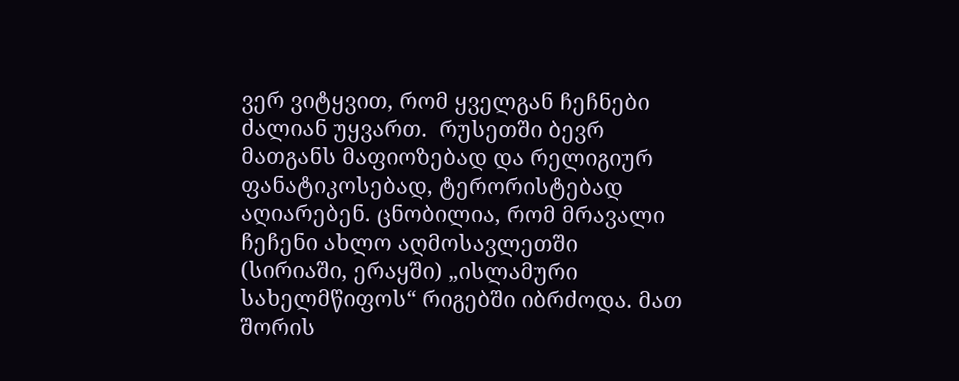ვერ ვიტყვით, რომ ყველგან ჩეჩნები ძალიან უყვართ.  რუსეთში ბევრ მათგანს მაფიოზებად და რელიგიურ ფანატიკოსებად, ტერორისტებად აღიარებენ. ცნობილია, რომ მრავალი ჩეჩენი ახლო აღმოსავლეთში (სირიაში, ერაყში) „ისლამური სახელმწიფოს“ რიგებში იბრძოდა. მათ შორის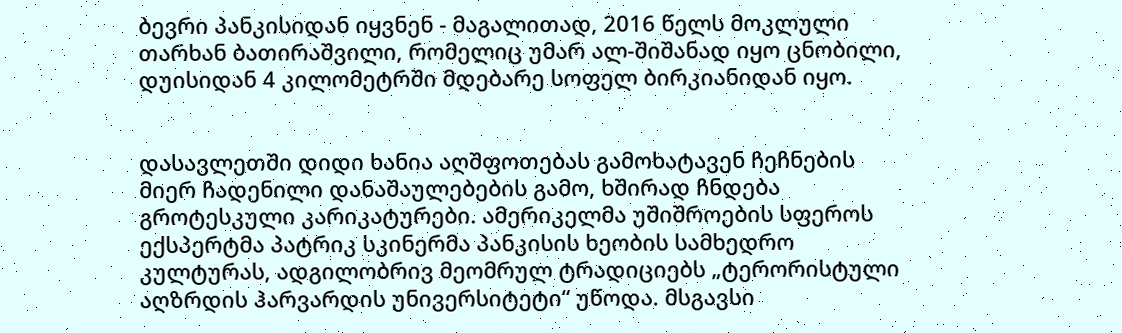ბევრი პანკისიდან იყვნენ - მაგალითად, 2016 წელს მოკლული თარხან ბათირაშვილი, რომელიც უმარ ალ-შიშანად იყო ცნობილი, დუისიდან 4 კილომეტრში მდებარე სოფელ ბირკიანიდან იყო.


დასავლეთში დიდი ხანია აღშფოთებას გამოხატავენ ჩეჩნების მიერ ჩადენილი დანაშაულებების გამო, ხშირად ჩნდება გროტესკული კარიკატურები. ამერიკელმა უშიშროების სფეროს ექსპერტმა პატრიკ სკინერმა პანკისის ხეობის სამხედრო კულტურას, ადგილობრივ მეომრულ ტრადიციებს „ტერორისტული აღზრდის ჰარვარდის უნივერსიტეტი“ უწოდა. მსგავსი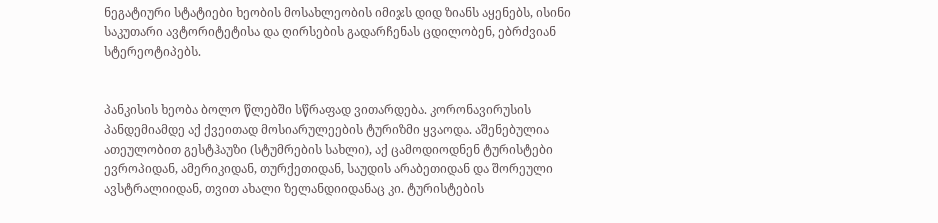ნეგატიური სტატიები ხეობის მოსახლეობის იმიჯს დიდ ზიანს აყენებს, ისინი საკუთარი ავტორიტეტისა და ღირსების გადარჩენას ცდილობენ, ებრძვიან სტერეოტიპებს.


პანკისის ხეობა ბოლო წლებში სწრაფად ვითარდება. კორონავირუსის პანდემიამდე აქ ქვეითად მოსიარულეების ტურიზმი ყვაოდა. აშენებულია ათეულობით გესტჰაუზი (სტუმრების სახლი), აქ ცამოდიოდნენ ტურისტები ევროპიდან, ამერიკიდან, თურქეთიდან, საუდის არაბეთიდან და შორეული ავსტრალიიდან, თვით ახალი ზელანდიიდანაც კი. ტურისტების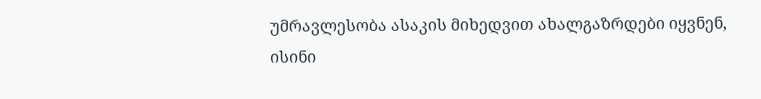უმრავლესობა ასაკის მიხედვით ახალგაზრდები იყვნენ, ისინი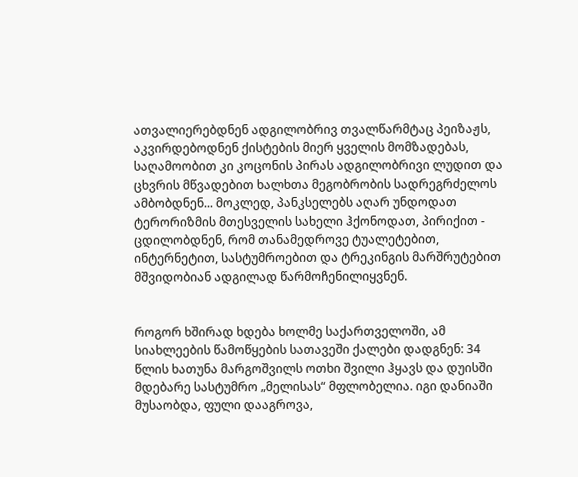ათვალიერებდნენ ადგილობრივ თვალწარმტაც პეიზაჟს, აკვირდებოდნენ ქისტების მიერ ყველის მომზადებას, საღამოობით კი კოცონის პირას ადგილობრივი ლუდით და ცხვრის მწვადებით ხალხთა მეგობრობის სადრეგრძელოს ამბობდნენ... მოკლედ, პანკსელებს აღარ უნდოდათ ტერორიზმის მთესველის სახელი ჰქონოდათ, პირიქით - ცდილობდნენ, რომ თანამედროვე ტუალეტებით, ინტერნეტით, სასტუმროებით და ტრეკინგის მარშრუტებით მშვიდობიან ადგილად წარმოჩენილიყვნენ.


როგორ ხშირად ხდება ხოლმე საქართველოში, ამ სიახლეების წამოწყების სათავეში ქალები დადგნენ: 34 წლის ხათუნა მარგოშვილს ოთხი შვილი ჰყავს და დუისში მდებარე სასტუმრო „მელისას“ მფლობელია. იგი დანიაში მუსაობდა, ფული დააგროვა,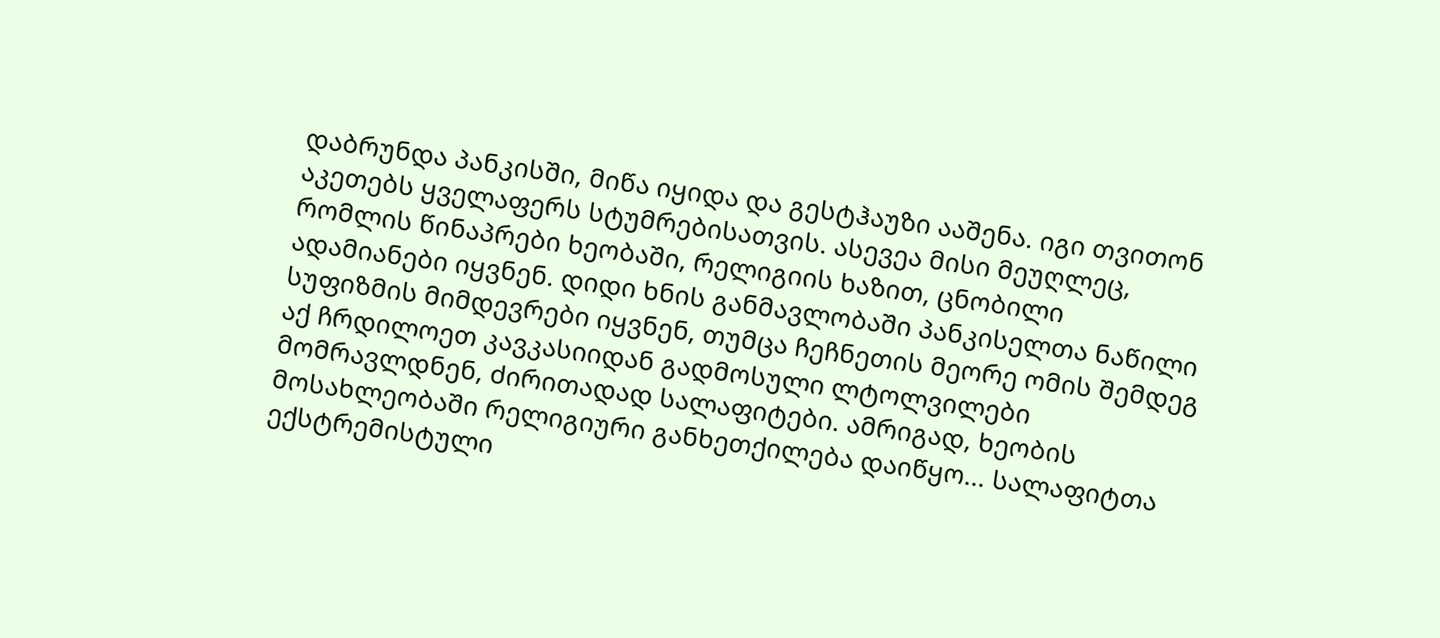დაბრუნდა პანკისში, მიწა იყიდა და გესტჰაუზი ააშენა. იგი თვითონ აკეთებს ყველაფერს სტუმრებისათვის. ასევეა მისი მეუღლეც, რომლის წინაპრები ხეობაში, რელიგიის ხაზით, ცნობილი ადამიანები იყვნენ. დიდი ხნის განმავლობაში პანკისელთა ნაწილი სუფიზმის მიმდევრები იყვნენ, თუმცა ჩეჩნეთის მეორე ომის შემდეგ აქ ჩრდილოეთ კავკასიიდან გადმოსული ლტოლვილები მომრავლდნენ, ძირითადად სალაფიტები. ამრიგად, ხეობის მოსახლეობაში რელიგიური განხეთქილება დაიწყო... სალაფიტთა ექსტრემისტული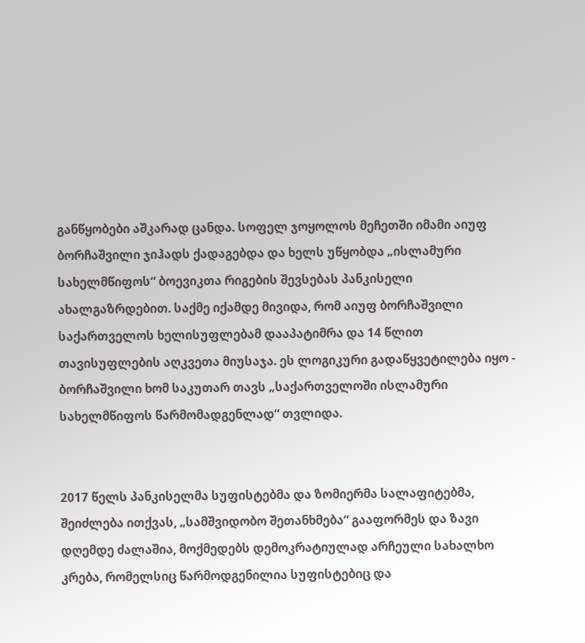განწყობები აშკარად ცანდა. სოფელ ჯოყოლოს მეჩეთში იმამი აიუფ ბორჩაშვილი ჯიჰადს ქადაგებდა და ხელს უწყობდა „ისლამური სახელმწიფოს“ ბოევიკთა რიგების შევსებას პანკისელი ახალგაზრდებით. საქმე იქამდე მივიდა, რომ აიუფ ბორჩაშვილი საქართველოს ხელისუფლებამ დააპატიმრა და 14 წლით თავისუფლების აღკვეთა მიუსაჯა. ეს ლოგიკური გადაწყვეტილება იყო - ბორჩაშვილი ხომ საკუთარ თავს „საქართველოში ისლამური სახელმწიფოს წარმომადგენლად“ თვლიდა.


2017 წელს პანკისელმა სუფისტებმა და ზომიერმა სალაფიტებმა, შეიძლება ითქვას, „სამშვიდობო შეთანხმება“ გააფორმეს და ზავი დღემდე ძალაშია, მოქმედებს დემოკრატიულად არჩეული სახალხო კრება, რომელსიც წარმოდგენილია სუფისტებიც და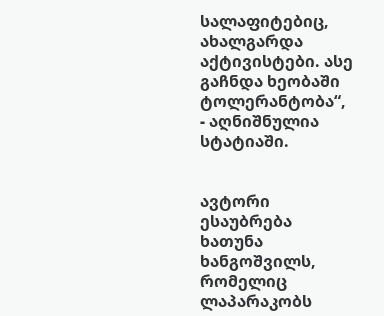სალაფიტებიც, ახალგარდა აქტივისტები. ასე გაჩნდა ხეობაში ტოლერანტობა“, - აღნიშნულია სტატიაში.


ავტორი ესაუბრება ხათუნა ხანგოშვილს, რომელიც ლაპარაკობს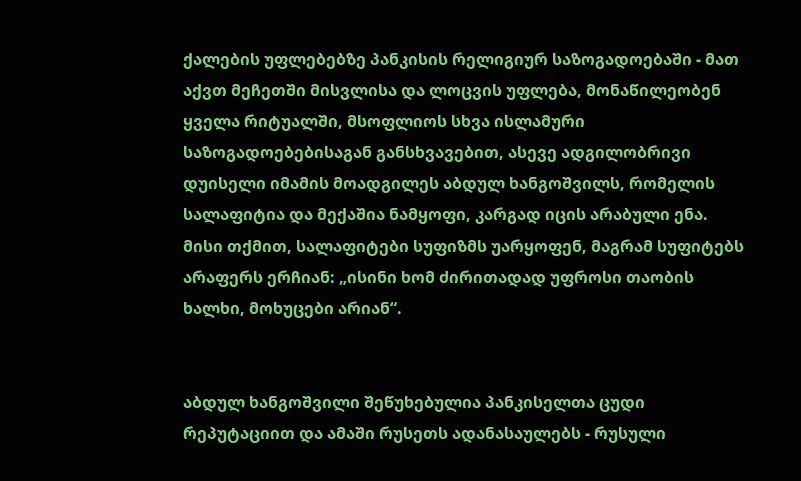ქალების უფლებებზე პანკისის რელიგიურ საზოგადოებაში - მათ აქვთ მეჩეთში მისვლისა და ლოცვის უფლება, მონაწილეობენ ყველა რიტუალში, მსოფლიოს სხვა ისლამური საზოგადოებებისაგან განსხვავებით, ასევე ადგილობრივი დუისელი იმამის მოადგილეს აბდულ ხანგოშვილს, რომელის სალაფიტია და მექაშია ნამყოფი, კარგად იცის არაბული ენა. მისი თქმით, სალაფიტები სუფიზმს უარყოფენ, მაგრამ სუფიტებს არაფერს ერჩიან: „ისინი ხომ ძირითადად უფროსი თაობის ხალხი, მოხუცები არიან“.


აბდულ ხანგოშვილი შეწუხებულია პანკისელთა ცუდი რეპუტაციით და ამაში რუსეთს ადანასაულებს - რუსული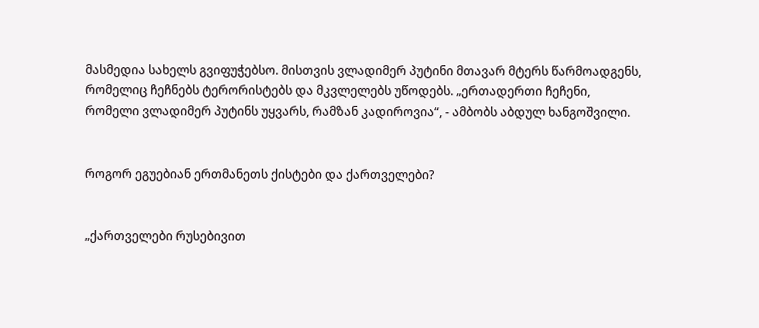მასმედია სახელს გვიფუჭებსო. მისთვის ვლადიმერ პუტინი მთავარ მტერს წარმოადგენს, რომელიც ჩეჩნებს ტერორისტებს და მკვლელებს უწოდებს. „ერთადერთი ჩეჩენი, რომელი ვლადიმერ პუტინს უყვარს, რამზან კადიროვია“, - ამბობს აბდულ ხანგოშვილი.


როგორ ეგუებიან ერთმანეთს ქისტები და ქართველები?


„ქართველები რუსებივით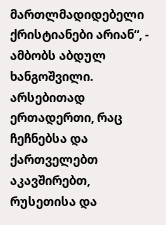მართლმადიდებელი ქრისტიანები არიან“, - ამბობს აბდულ ხანგოშვილი. არსებითად ერთადერთი, რაც ჩეჩნებსა და ქართველებთ აკავშირებთ, რუსეთისა და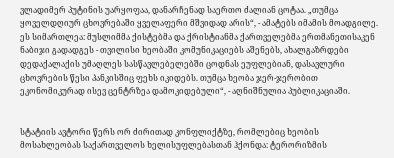ვლადიმერ პუტინის უარყოფაა, დანარჩენად საერთო ძალიან ცოტაა. „თუმცა ყოველდღიურ ცხოვრებაში ყველაფერი მშვიდად არის“, - ამატებს იმამის მოადგილე. ეს სიმართლეა: მუსლიმმა ქისტებმა და ქრისტიანმა ქართველებმა ერთმანეთისაკენ ნაბიჯი გადადგეს - თვილისი ხეობაში კომუნიკაციებს აშენებს, ახალგაზრდები დედაქალაქის უმაღლეს სასწავლებელებში ცოდნას ეუფლებიან, დასავლური ცხოვრების წესი პანკისშიც ფეხს იკიდებს. თუმცა ხეობა ჯერ-ჯერობით ეკონომიკურად ისევ ცენტრზეა დამოკიდებული“, - აღნიშნულია პუბლიკაციაში.


სტატიის ავტორი წერს ორ ძირითად კონფლიქტზე, რომლებიც ხეობის მოსახლეობას საქართველოს ხელისუფლებასთან ჰქონდა: ტერორიზმის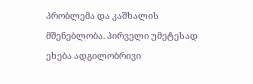პრობლემა და კაშხალის მშენებლობა. პირველი უმეტესად ეხება ადგილობრივი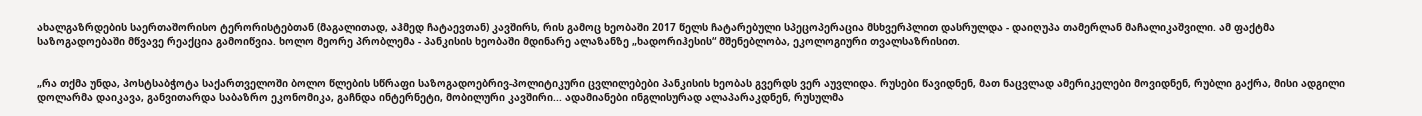ახალგაზრდების საერთაშორისო ტერორისტებთან (მაგალითად, აჰმედ ჩატაევთან) კავშირს, რის გამოც ხეობაში 2017 წელს ჩატარებული სპეცოპერაცია მსხვერპლით დასრულდა - დაიღუპა თამერლან მაჩალიკაშვილი. ამ ფაქტმა საზოგადოებაში მწვავე რეაქცია გამოიწვია. ხოლო მეორე პრობლემა - პანკისის ხეობაში მდინარე ალაზანზე „ხადორიჰესის“ მშენებლობა, ეკოლოგიური თვალსაზრისით.


„რა თქმა უნდა, პოსტსაბჭოტა საქართველოში ბოლო წლების სწრაფი საზოგადოებრივ-პოლიტიკური ცვლილებები პანკისის ხეობას გვერდს ვერ აუვლიდა. რუსები წავიდნენ, მათ ნაცვლად ამერიკელები მოვიდნენ, რუბლი გაქრა, მისი ადგილი დოლარმა დაიკავა, განვითარდა საბაზრო ეკონომიკა, გაჩნდა ინტერნეტი, მობილური კავშირი... ადამიანები ინგლისურად ალაპარაკდნენ, რუსულმა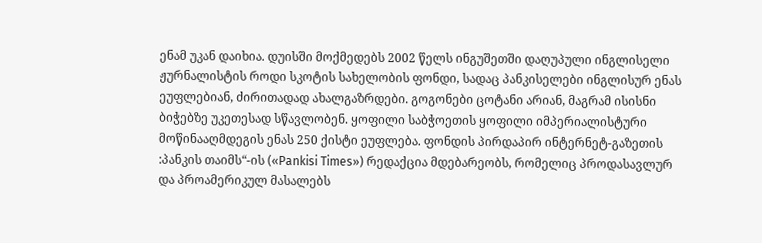ენამ უკან დაიხია. დუისში მოქმედებს 2002 წელს ინგუშეთში დაღუპული ინგლისელი ჟურნალისტის როდი სკოტის სახელობის ფონდი, სადაც პანკისელები ინგლისურ ენას ეუფლებიან, ძირითადად ახალგაზრდები. გოგონები ცოტანი არიან, მაგრამ ისისნი ბიჭებზე უკეთესად სწავლობენ. ყოფილი საბჭოეთის ყოფილი იმპერიალისტური მოწინააღმდეგის ენას 250 ქისტი ეუფლება. ფონდის პირდაპირ ინტერნეტ-გაზეთის :პანკის თაიმს“-ის («Pankisi Times») რედაქცია მდებარეობს, რომელიც პროდასავლურ და პროამერიკულ მასალებს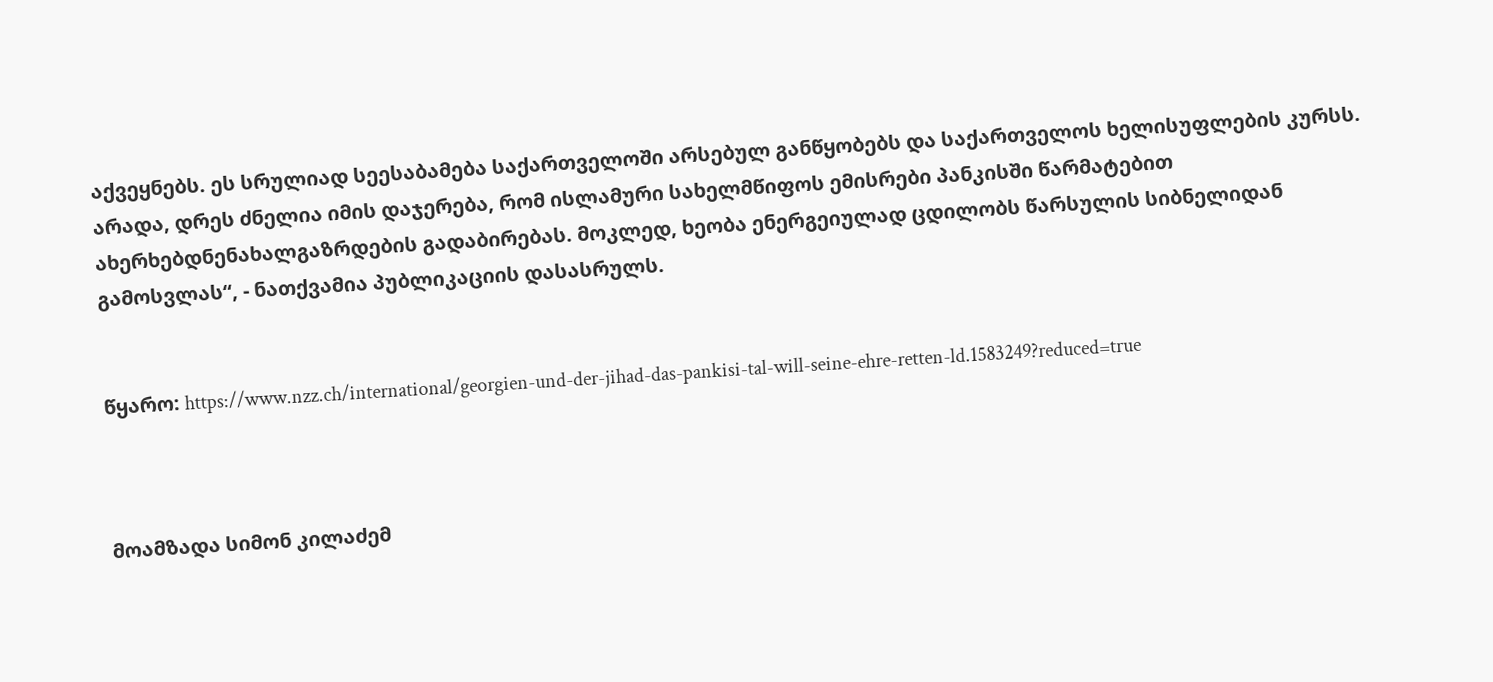აქვეყნებს. ეს სრულიად სეესაბამება საქართველოში არსებულ განწყობებს და საქართველოს ხელისუფლების კურსს. არადა, დრეს ძნელია იმის დაჯერება, რომ ისლამური სახელმწიფოს ემისრები პანკისში წარმატებით ახერხებდნენახალგაზრდების გადაბირებას. მოკლედ, ხეობა ენერგეიულად ცდილობს წარსულის სიბნელიდან გამოსვლას“, - ნათქვამია პუბლიკაციის დასასრულს.


წყარო: https://www.nzz.ch/international/georgien-und-der-jihad-das-pankisi-tal-will-seine-ehre-retten-ld.1583249?reduced=true



მოამზადა სიმონ კილაძემ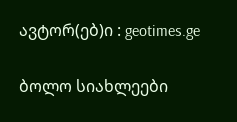ავტორ(ებ)ი : geotimes.ge

ბოლო სიახლეები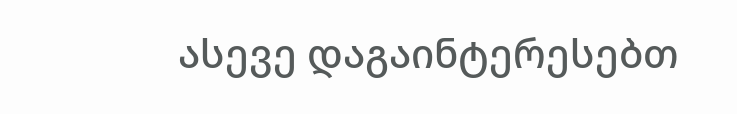ასევე დაგაინტერესებთ